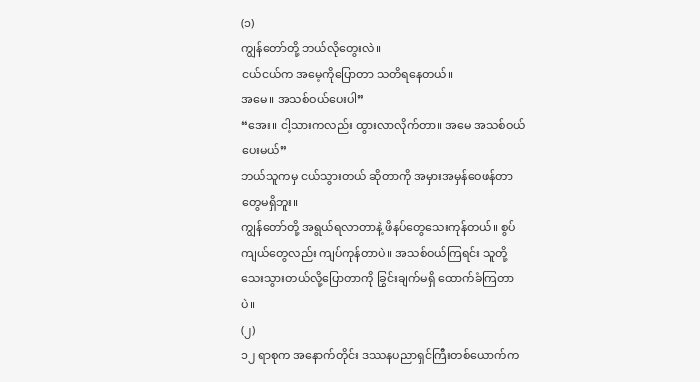(၁)
ကျွန်တော်တို့ ဘယ်လိုတွေးလဲ။
ငယ်ငယ်က အမေ့ကိုပြောတာ သတိရနေတယ်။
အမေ။ အသစ်ဝယ်ပေးပါ”
“အေး။ ငါ့သားကလည်း ထွားလာလိုက်တာ။ အမေ အသစ်ဝယ်ပေးမယ်”
ဘယ်သူကမှ ငယ်သွားတယ် ဆိုတာကို အမှားအမှန်ဝေဖန်တာတွေမရှိဘူး။
ကျွန်တော်တို့ အရွယ်ရလာတာနဲ့ ဖိနပ်တွေသေးကုန်တယ်။ စွပ်ကျယ်တွေလည်း ကျပ်ကုန်တာပဲ။ အသစ်ဝယ်ကြရင်း သူတို့သေးသွားတယ်လို့ပြောတာကို ခြွင်းချက်မရှိ ထောက်ခံကြတာပဲ။
(၂)
၁၂ ရာစုက အနောက်တိုင်း ဒဿနပညာရှင်ကြီးတစ်ယောက်က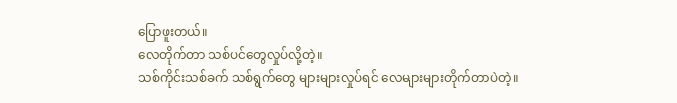ပြောဖူးတယ်။
လေတိုက်တာ သစ်ပင်တွေလှုပ်လို့တဲ့။
သစ်ကိုင်းသစ်ခက် သစ်ရွက်တွေ များများလှုပ်ရင် လေများများတိုက်တာပဲတဲ့။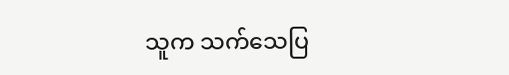သူက သက်သေပြ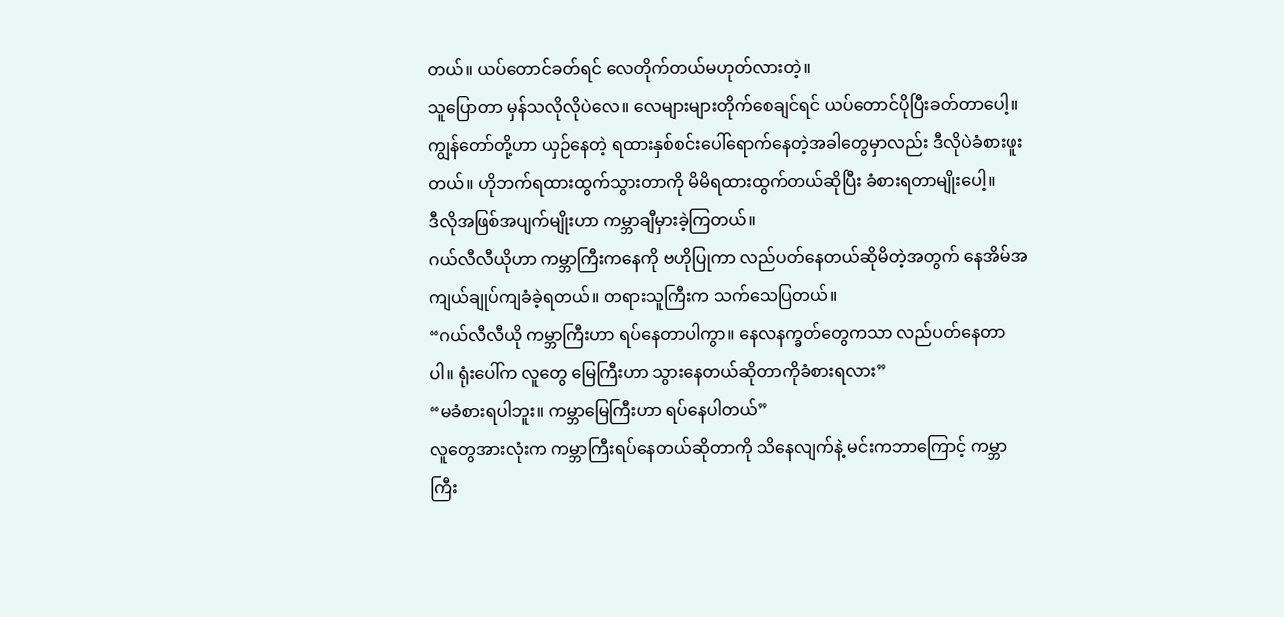တယ်။ ယပ်တောင်ခတ်ရင် လေတိုက်တယ်မဟုတ်လားတဲ့။
သူပြောတာ မှန်သလိုလိုပဲလေ။ လေများများတိုက်စေချင်ရင် ယပ်တောင်ပိုပြီးခတ်တာပေါ့။
ကျွန်တော်တို့ဟာ ယှဉ်နေတဲ့ ရထားနှစ်စင်းပေါ်ရောက်နေတဲ့အခါတွေမှာလည်း ဒီလိုပဲခံစားဖူးတယ်။ ဟိုဘက်ရထားထွက်သွားတာကို မိမိရထားထွက်တယ်ဆိုပြီး ခံစားရတာမျိုးပေါ့။
ဒီလိုအဖြစ်အပျက်မျိုးဟာ ကမ္ဘာချီမှားခဲ့ကြတယ်။
ဂယ်လီလီယိုဟာ ကမ္ဘာကြီးကနေကို ဗဟိုပြုကာ လည်ပတ်နေတယ်ဆိုမိတဲ့အတွက် နေအိမ်အကျယ်ချုပ်ကျခံခဲ့ရတယ်။ တရားသူကြီးက သက်သေပြတယ်။
“ဂယ်လီလီယို ကမ္ဘာကြီးဟာ ရပ်နေတာပါကွာ။ နေလနက္ခတ်တွေကသာ လည်ပတ်နေတာပါ။ ရုံးပေါ်က လူတွေ မြေကြီးဟာ သွားနေတယ်ဆိုတာကိုခံစားရလား”
“မခံစားရပါဘူး။ ကမ္ဘာမြေကြီးဟာ ရပ်နေပါတယ်”
လူတွေအားလုံးက ကမ္ဘာကြီးရပ်နေတယ်ဆိုတာကို သိနေလျက်နဲ့ မင်းကဘာကြောင့် ကမ္ဘာကြီး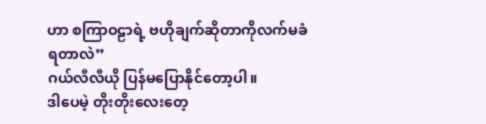ဟာ စကြာဝဠာရဲ့ ဗဟိုချက်ဆိုတာကိုလက်မခံရတာလဲ”
ဂယ်လီလီယို ပြန်မပြောနိုင်တော့ပါ။
ဒါပေမဲ့ တိုးတိုးလေးတေ့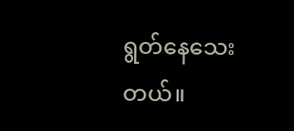ရွတ်နေသေးတယ်။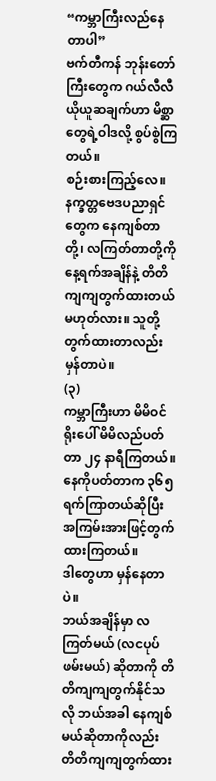“ကမ္ဘာကြီးလည်နေတာပါ”
ဗက်တီကန် ဘုန်းတော်ကြီးတွေက ဂယ်လီလီယိုယူဆချက်ဟာ မိစ္ဆာတွေရဲ့ဝါဒလို့ စွပ်စွဲကြတယ်။
စဉ်းစားကြည့်လေ။ နက္ခတ္တဗေဒပညာရှင်တွေက နေကျစ်တာတို့၊ လကြတ်တာတို့ကို နေ့ရက်အချိန်နဲ့ တိတိကျကျတွက်ထားတယ် မဟုတ်လား။ သူတို့တွက်ထားတာလည်း မှန်တာပဲ။
(၃)
ကမ္ဘာကြီးဟာ မိမိဝင်ရိုးပေါ် မိမိလည်ပတ်တာ ၂၄ နာရီကြတယ်။
နေကိုပတ်တာက ၃၆၅ ရက်ကြာတယ်ဆိုပြီး အကြမ်းအားဖြင့်တွက်ထားကြတယ်။
ဒါတွေဟာ မှန်နေတာပဲ။
ဘယ်အချိန်မှာ လကြတ်မယ် (လငပုပ် ဖမ်းမယ်) ဆိုတာကို တိတိကျကျတွက်နိုင်သလို ဘယ်အခါ နေကျစ်မယ်ဆိုတာကိုလည်း တိတိကျကျတွက်ထား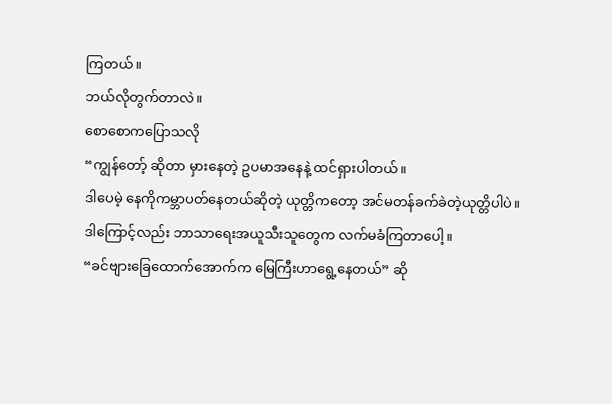ကြတယ်။
ဘယ်လိုတွက်တာလဲ။
စောစောကပြောသလို
“ကျွန်တော့် ဆိုတာ မှားနေတဲ့ ဥပမာအနေနဲ့ ထင်ရှားပါတယ်။
ဒါပေမဲ့ နေကိုကမ္ဘာပတ်နေတယ်ဆိုတဲ့ ယုတ္တိကတော့ အင်မတန်ခက်ခဲတဲ့ယုတ္တိပါပဲ။
ဒါကြောင့်လည်း ဘာသာရေးအယူသီးသူတွေက လက်မခံကြတာပေါ့။
“ခင်ဗျားခြေထောက်အောက်က မြေကြီးဟာရွေ့နေတယ်” ဆို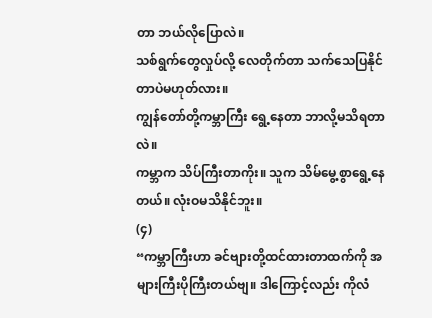တာ ဘယ်လိုပြောလဲ။
သစ်ရွက်တွေလှုပ်လို့ လေတိုက်တာ သက်သေပြနိုင်တာပဲမဟုတ်လား။
ကျွန်တော်တို့ကမ္ဘာကြီး ရွေ့နေတာ ဘာလို့မသိရတာလဲ။
ကမ္ဘာက သိပ်ကြီးတာကိုး။ သူက သိမ်မွေ့စွာရွေ့နေတယ်။ လုံးဝမသိနိုင်ဘူး။
(၄)
“ကမ္ဘာကြီးဟာ ခင်ဗျားတို့ထင်ထားတာထက်ကို အများကြီးပိုကြီးတယ်ဗျ။ ဒါကြောင့်လည်း ကိုလံ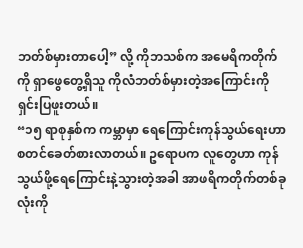ဘတ်စ်မှားတာပေါ့” လို့ ကိုဘသစ်က အမေရိကတိုက်ကို ရှာဖွေတွေ့ရှိသူ ကိုလံဘတ်စ်မှားတဲ့အကြောင်းကို ရှင်းပြဖူးတယ်။
“၁၅ ရာစုနှစ်က ကမ္ဘာမှာ ရေကြောင်းကုန်သွယ်ရေးဟာ စတင်ခေတ်စားလာတယ်။ ဥရောပက လူတွေဟာ ကုန်သွယ်ဖို့ရေကြောင်းနဲ့သွားတဲ့အခါ အာဖရိကတိုက်တစ်ခုလုံးကို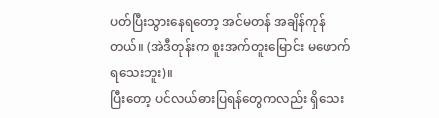ပတ်ပြီးသွားနေရတော့ အင်မတန် အချိန်ကုန်တယ်။ (အဲဒီတုန်းက စူးအက်တူးမြောင်း မဖောက်ရသေးဘူး)။
ပြီးတော့ ပင်လယ်ဓားပြရန်တွေကလည်း ရှိသေး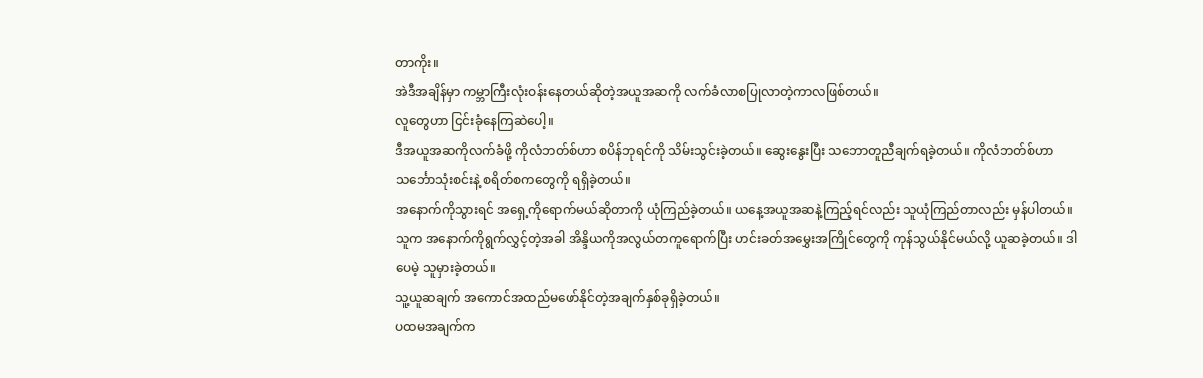တာကိုး။
အဲဒီအချိန်မှာ ကမ္ဘာကြီးလုံးဝန်းနေတယ်ဆိုတဲ့အယူအဆကို လက်ခံလာစပြုလာတဲ့ကာလဖြစ်တယ်။
လူတွေဟာ ငြင်းခုံနေကြဆဲပေါ့။
ဒီအယူအဆကိုလက်ခံဖို့ ကိုလံဘတ်စ်ဟာ စပိန်ဘုရင်ကို သိမ်းသွင်းခဲ့တယ်။ ဆွေးနွေးပြီး သဘောတူညီချက်ရခဲ့တယ်။ ကိုလံဘတ်စ်ဟာ သင်္ဘောသုံးစင်းနဲ့ စရိတ်စကတွေကို ရရှိခဲ့တယ်။
အနောက်ကိုသွားရင် အရှေ့ကိုရောက်မယ်ဆိုတာကို ယုံကြည်ခဲ့တယ်။ ယနေ့အယူအဆနဲ့ကြည့်ရင်လည်း သူယုံကြည်တာလည်း မှန်ပါတယ်။
သူက အနောက်ကိုရွက်လွှင့်တဲ့အခါ အိန္ဒိယကိုအလွယ်တကူရောက်ပြီး ဟင်းခတ်အမွှေးအကြိုင်တွေကို ကုန်သွယ်နိုင်မယ်လို့ ယူဆခဲ့တယ်။ ဒါပေမဲ့ သူမှားခဲ့တယ်။
သူ့ယူဆချက် အကောင်အထည်မဖော်နိုင်တဲ့အချက်နှစ်ခုရှိခဲ့တယ်။
ပထမအချက်က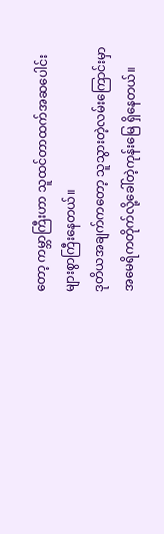တော့ ကမ္ဘာကြီးဟာ သူထင်တာထက်အဆပေါင်းများစွာကြီးနေတယ်။
ဒုတိယအချက်ကတော့ သူသွားတဲ့လမ်းကြောင်းမှာ အမေရိကတိုက်လို့ခေါ်တဲ့ကုန်းမြေ ရှိနေတယ်။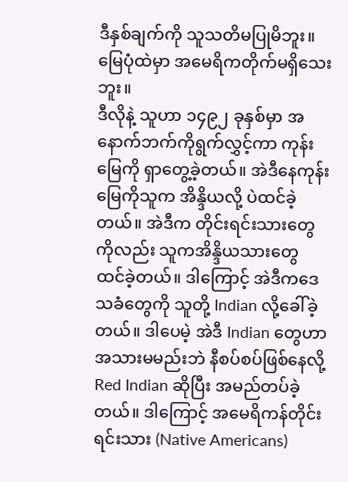ဒီနှစ်ချက်ကို သူသတိမပြုမိဘူး။ မြေပုံထဲမှာ အမေရိကတိုက်မရှိသေးဘူး။
ဒီလိုနဲ့ သူဟာ ၁၄၉၂ ခုနှစ်မှာ အနောက်ဘက်ကိုရွက်လွှင့်ကာ ကုန်းမြေကို ရှာတွေ့ခဲ့တယ်။ အဲဒီနေကုန်းမြေကိုသူက အိန္ဒိယလို့ ပဲထင်ခဲ့တယ်။ အဲဒီက တိုင်းရင်းသားတွေကိုလည်း သူကအိန္ဒိယသားတွေ ထင်ခဲ့တယ်။ ဒါကြောင့် အဲဒီကဒေသခံတွေကို သူတို့ Indian လို့ခေါ်ခဲ့တယ်။ ဒါပေမဲ့ အဲဒီ Indian တွေဟာ အသားမမည်းဘဲ နီစပ်စပ်ဖြစ်နေလို့ Red Indian ဆိုပြီး အမည်တပ်ခဲ့တယ်။ ဒါကြောင့် အမေရိကန်တိုင်းရင်းသား (Native Americans)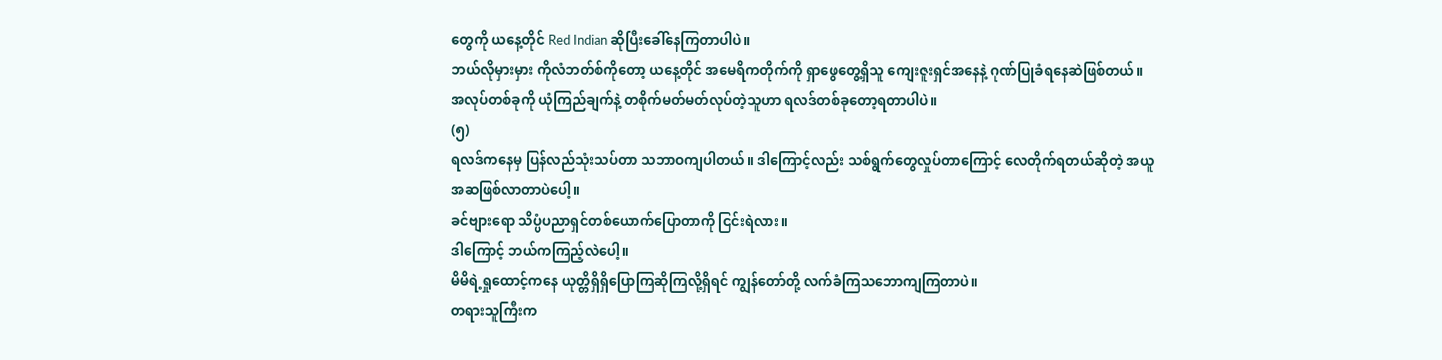တွေကို ယနေ့တိုင် Red Indian ဆိုပြီးခေါ်နေကြတာပါပဲ။
ဘယ်လိုမှားမှား ကိုလံဘတ်စ်ကိုတော့ ယနေ့တိုင် အမေရိကတိုက်ကို ရှာဖွေတွေ့ရှိသူ ကျေးဇူးရှင်အနေနဲ့ ဂုဏ်ပြုခံရနေဆဲဖြစ်တယ်။
အလုပ်တစ်ခုကို ယုံကြည်ချက်နဲ့ တစိုက်မတ်မတ်လုပ်တဲ့သူဟာ ရလဒ်တစ်ခုတော့ရတာပါပဲ။
(၅)
ရလဒ်ကနေမှ ပြန်လည်သုံးသပ်တာ သဘာဝကျပါတယ်။ ဒါကြောင့်လည်း သစ်ရွက်တွေလှုပ်တာကြောင့် လေတိုက်ရတယ်ဆိုတဲ့ အယူအဆဖြစ်လာတာပဲပေါ့။
ခင်ဗျားရော သိပ္ပံပညာရှင်တစ်ယောက်ပြောတာကို ငြင်းရဲလား။
ဒါကြောင့် ဘယ်ကကြည့်လဲပေါ့။
မိမိရဲ့ရှုထောင့်ကနေ ယုတ္တိရှိရှိပြောကြဆိုကြလို့ရှိရင် ကျွန်တော်တို့ လက်ခံကြသဘောကျကြတာပဲ။
တရားသူကြီးက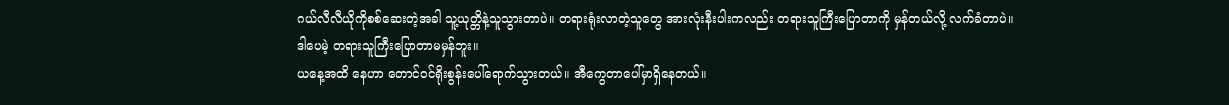ဂယ်လီလီယိုကိုစစ်ဆေးတဲ့အခါ သူ့ယုတ္တိနဲ့သူသွားတာပဲ။ တရားရုံးလာတဲ့သူတွေ အားလုံးနီးပါးကလည်း တရားသူကြီးပြောတာကို မှန်တယ်လို့ လက်ခံတာပဲ။
ဒါပေမဲ့ တရားသူကြီးပြောတာမမှန်ဘူး။
ယနေ့အထိ နေဟာ တောင်ဝင်ရိုးစွန်းပေါ်ရောက်သွားတယ်။ အီကွေတာပေါ်မှာရှိနေတယ်။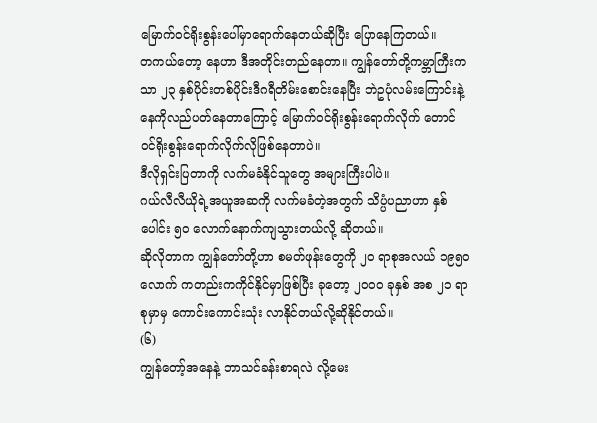မြောက်ဝင်ရိုးစွန်းပေါ်မှာရောက်နေတယ်ဆိုပြီး ပြောနေကြတယ်။
တကယ်တော့ နေဟာ ဒီအတိုင်းတည်နေတာ။ ကျွန်တော်တို့ကမ္ဘာကြီးကသာ ၂၃ နှစ်ပိုင်းတစ်ပိုင်းဒီဂရီတိမ်းစောင်းနေပြီး ဘဲဥပုံလမ်းကြောင်းနဲ့ နေကိုလည်ပတ်နေတာကြောင့် မြောက်ဝင်ရိုးစွန်းရောက်လိုက် တောင်ဝင်ရိုးစွန်းရောက်လိုက်လိုဖြစ်နေတာပဲ။
ဒီလိုရှင်းပြတာကို လက်မခံနိုင်သူတွေ အများကြီးပါပဲ။
ဂယ်လီလီယိုရဲ့အယူအဆကို လက်မခံတဲ့အတွက် သိပ္ပံပညာဟာ နှစ်ပေါင်း ၅၀ လောက်နောက်ကျသွားတယ်လို့ ဆိုတယ်။
ဆိုလိုတာက ကျွန်တော်တို့ဟာ စမတ်ဖုန်းတွေကို ၂၀ ရာစုအလယ် ၁၉၅၀ လောက် ကတည်းကကိုင်နိုင်မှာဖြစ်ပြီး ခုတော့ ၂၀၀၀ ခုနှစ် အစ ၂၁ ရာစုမှာမှ ကောင်းကောင်းသုံး လာနိုင်တယ်လို့ဆိုနိုင်တယ်။
(၆)
ကျွန်တော့်အနေနဲ့ ဘာသင်ခန်းစာရလဲ လို့မေး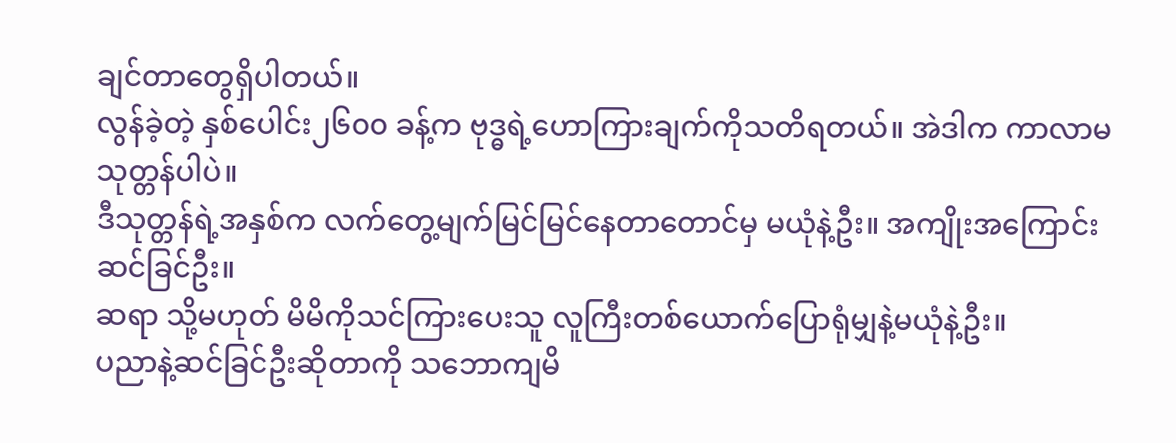ချင်တာတွေရှိပါတယ်။
လွန်ခဲ့တဲ့ နှစ်ပေါင်း၂၆၀၀ ခန့်က ဗုဒ္ဓရဲ့ဟောကြားချက်ကိုသတိရတယ်။ အဲဒါက ကာလာမသုတ္တန်ပါပဲ။
ဒီသုတ္တန်ရဲ့အနှစ်က လက်တွေ့မျက်မြင်မြင်နေတာတောင်မှ မယုံနဲ့ဦး။ အကျိုးအကြောင်းဆင်ခြင်ဦး။
ဆရာ သို့မဟုတ် မိမိကိုသင်ကြားပေးသူ လူကြီးတစ်ယောက်ပြောရုံမျှနဲ့မယုံနဲ့ဦး။
ပညာနဲ့ဆင်ခြင်ဦးဆိုတာကို သဘောကျမိ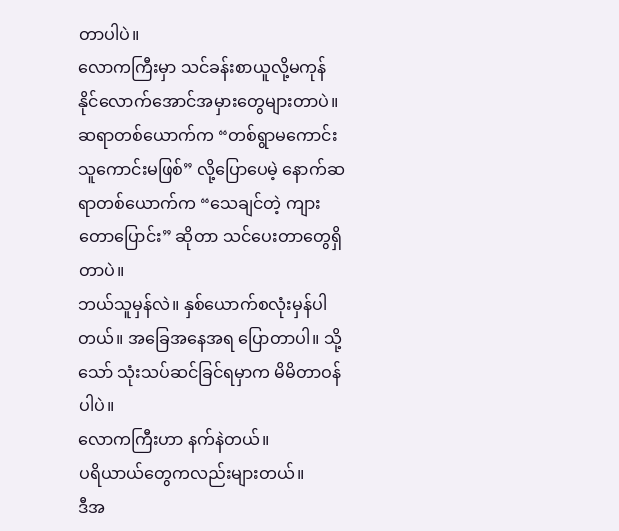တာပါပဲ။
လောကကြီးမှာ သင်ခန်းစာယူလို့မကုန်နိုင်လောက်အောင်အမှားတွေများတာပဲ။
ဆရာတစ်ယောက်က “တစ်ရွာမကောင်းသူကောင်းမဖြစ်” လို့ပြောပေမဲ့ နောက်ဆရာတစ်ယောက်က “သေချင်တဲ့ ကျားတောပြောင်း” ဆိုတာ သင်ပေးတာတွေရှိတာပဲ။
ဘယ်သူမှန်လဲ။ နှစ်ယောက်စလုံးမှန်ပါတယ်။ အခြေအနေအရ ပြောတာပါ။ သို့သော် သုံးသပ်ဆင်ခြင်ရမှာက မိမိတာဝန်ပါပဲ။
လောကကြီးဟာ နက်နဲတယ်။
ပရိယာယ်တွေကလည်းများတယ်။
ဒီအ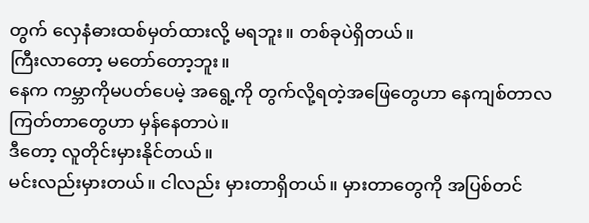တွက် လှေနံဓားထစ်မှတ်ထားလို့ မရဘူး။ တစ်ခုပဲရှိတယ်။
ကြီးလာတော့ မတော်တော့ဘူး။
နေက ကမ္ဘာကိုမပတ်ပေမဲ့ အရွေ့ကို တွက်လို့ရတဲ့အဖြေတွေဟာ နေကျစ်တာလ ကြတ်တာတွေဟာ မှန်နေတာပဲ။
ဒီတော့ လူတိုင်းမှားနိုင်တယ်။
မင်းလည်းမှားတယ်။ ငါလည်း မှားတာရှိတယ်။ မှားတာတွေကို အပြစ်တင်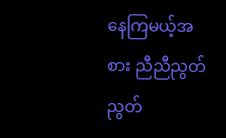နေကြမယ့်အစား ညီညီညွတ်ညွတ်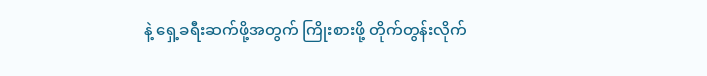နဲ့ ရှေ့ခရီးဆက်ဖို့အတွက် ကြိုးစားဖို့ တိုက်တွန်းလိုက်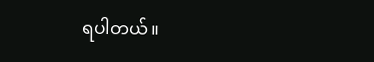ရပါတယ်။